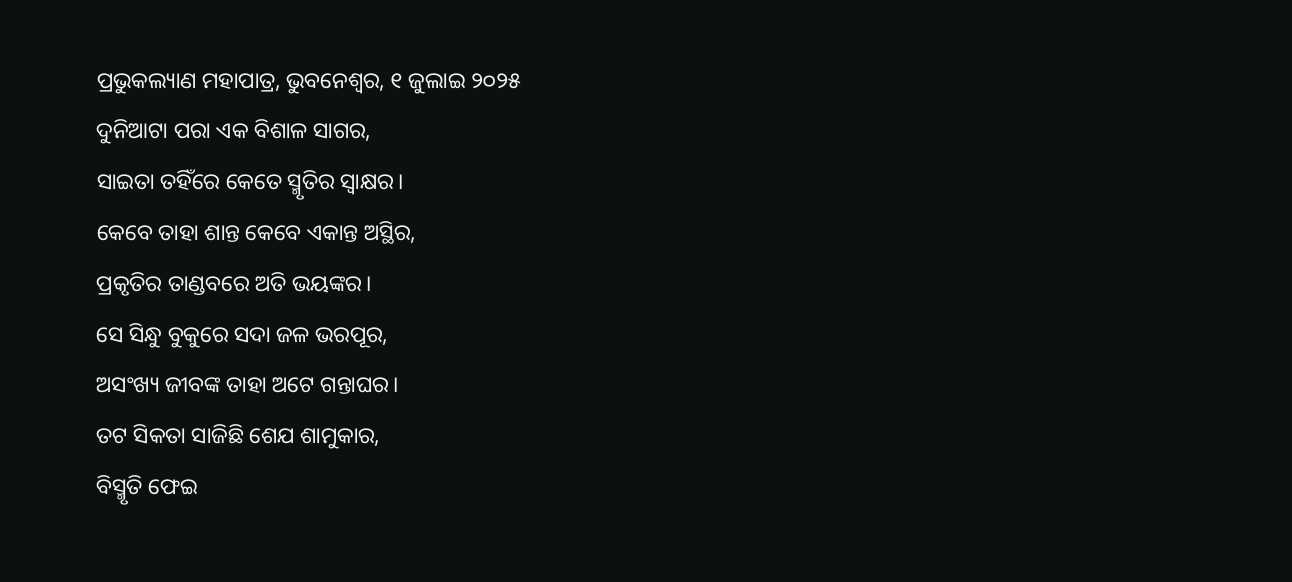ପ୍ରଭୁକଲ୍ୟାଣ ମହାପାତ୍ର, ଭୁବନେଶ୍ୱର, ୧ ଜୁଲାଇ ୨୦୨୫
ଦୁନିଆଟା ପରା ଏକ ବିଶାଳ ସାଗର,
ସାଇତା ତହିଁରେ କେତେ ସ୍ମୃତିର ସ୍ୱାକ୍ଷର।
କେବେ ତାହା ଶାନ୍ତ କେବେ ଏକାନ୍ତ ଅସ୍ଥିର,
ପ୍ରକୃତିର ତାଣ୍ଡବରେ ଅତି ଭୟଙ୍କର।
ସେ ସିନ୍ଧୁ ବୁକୁରେ ସଦା ଜଳ ଭରପୂର,
ଅସଂଖ୍ୟ ଜୀବଙ୍କ ତାହା ଅଟେ ଗନ୍ତାଘର।
ତଟ ସିକତା ସାଜିଛି ଶେଯ ଶାମୁକାର,
ବିସ୍ମୃତି ଫେଇ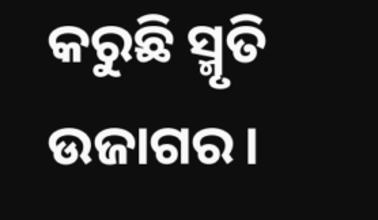କରୁଛି ସ୍ମୃତି ଉଜାଗର।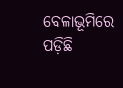ବେଳାଭୂମିରେ ପଡ଼ିଛି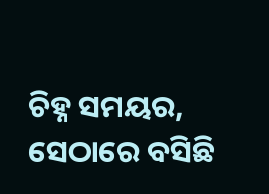ଚିହ୍ନ ସମୟର,
ସେଠାରେ ବସିଛି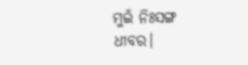ମୁଇଁ ନିଃସଙ୍ଗ ଧୀବର।